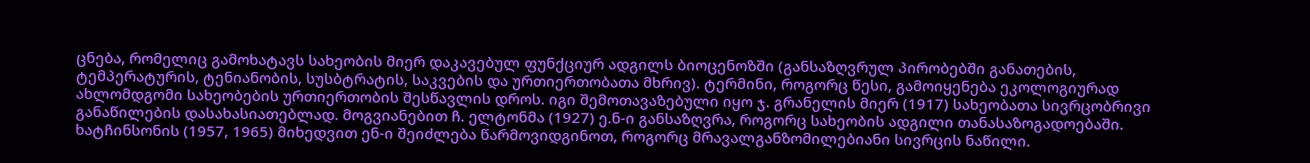ცნება, რომელიც გამოხატავს სახეობის მიერ დაკავებულ ფუნქციურ ადგილს ბიოცენოზში (განსაზღვრულ პირობებში განათების, ტემპერატურის, ტენიანობის, სუსბტრატის, საკვების და ურთიერთობათა მხრივ). ტერმინი, როგორც წესი, გამოიყენება ეკოლოგიურად ახლომდგომი სახეობების ურთიერთობის შესწავლის დროს. იგი შემოთავაზებული იყო ჯ. გრანელის მიერ (1917) სახეობათა სივრცობრივი განაწილების დასახასიათებლად. მოგვიანებით ჩ. ელტონმა (1927) ე.ნ-ი განსაზღვრა, როგორც სახეობის ადგილი თანასაზოგადოებაში. ხატჩინსონის (1957, 1965) მიხედვით ენ-ი შეიძლება წარმოვიდგინოთ, როგორც მრავალგანზომილებიანი სივრცის ნაწილი.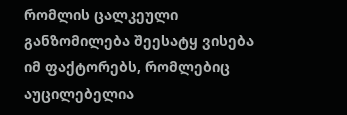რომლის ცალკეული განზომილება შეესატყ ვისება იმ ფაქტორებს, რომლებიც აუცილებელია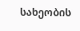სახეობის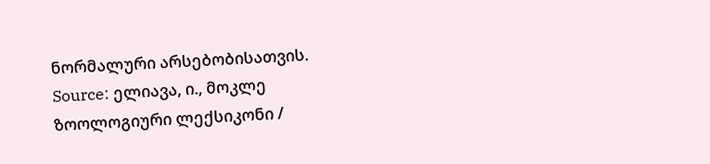ნორმალური არსებობისათვის.
Source: ელიავა, ი., მოკლე ზოოლოგიური ლექსიკონი /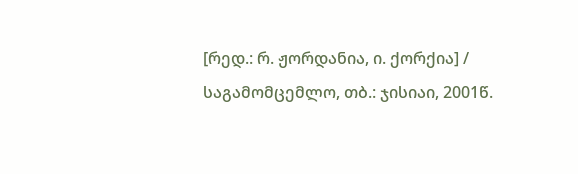[რედ.: რ. ჟორდანია, ი. ქორქია] / საგამომცემლო, თბ.: ჯისიაი, 2001წ.